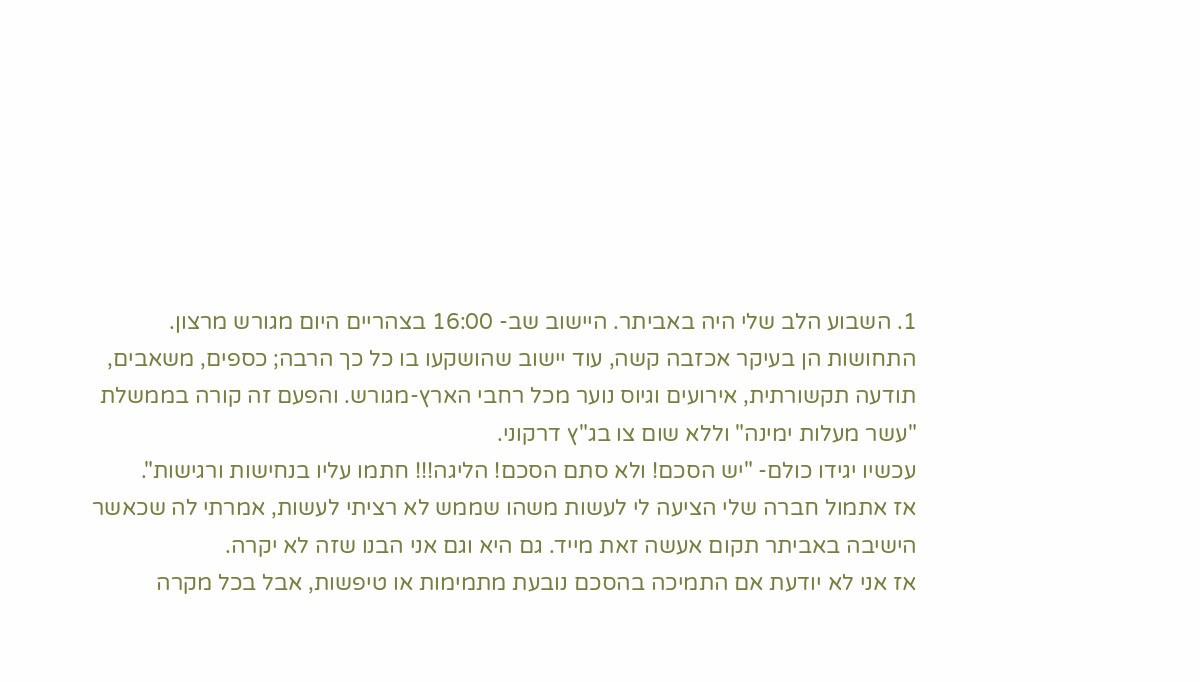1. השבוע הלב שלי היה באביתר. היישוב שב- 16:00 בצהריים היום מגורש מרצון.
התחושות הן בעיקר אכזבה קשה, עוד יישוב שהושקעו בו כל כך הרבה; כספים, משאבים, תודעה תקשורתית, אירועים וגיוס נוער מכל רחבי הארץ-מגורש. והפעם זה קורה בממשלת "עשר מעלות ימינה" וללא שום צו בג"ץ דרקוני.
עכשיו יגידו כולם- "יש הסכם! ולא סתם הסכם! הליגה!!! חתמו עליו בנחישות ורגישות".
אז אתמול חברה שלי הציעה לי לעשות משהו שממש לא רציתי לעשות, אמרתי לה שכאשר הישיבה באביתר תקום אעשה זאת מייד. גם היא וגם אני הבנו שזה לא יקרה.
אז אני לא יודעת אם התמיכה בהסכם נובעת מתמימות או טיפשות, אבל בכל מקרה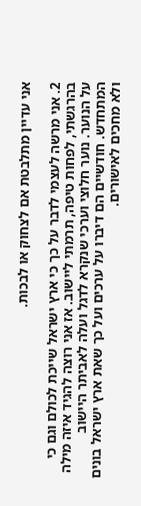אני עדיין מתלבטת אם לצחוק או לבכות.

2. אני מרשה לעצמי לדבר על כך כי ארץ ישראל שייכת לכולם וגם כי בהרגשתי, לפחות טיפה, תרמתי ליישוב. אז אני רוצה להגיד איזה מילה על הנוער. נוער חלוצי וערכי שנקרא לדגל ועלה לאביתר היישוב המתחדש. חודשיים הם דיברו על ערכים ועל כך שאת ארץ ישראל בונים ולא מחכים לאישורים.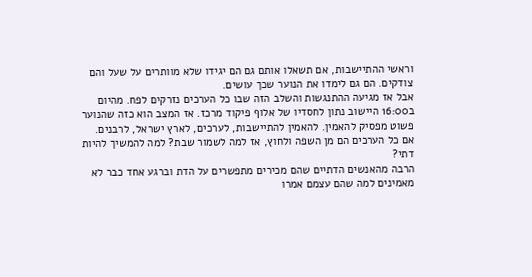וראשי ההתיישבות, אם תשאלו אותם גם הם יגידו שלא מוותרים על שעל והם צודקים. הם גם לימדו את הנוער שכך עושים.
אבל אז מגיעה ההתנגשות והשלב הזה שבו כל הערכים נזרקים לפח. מהיום ב16:00 היישוב נתון לחסדיו של אלוף פיקוד מרכז. אז המצב הוא כזה שהנוער פשוט מפסיק להאמין. להאמין להתיישבות, לערכים, לארץ ישראל, לרבנים.
אם כל הערכים הם מן השפה ולחוץ, אז למה לשמור שבת? למה להמשיך להיות דתי?
הרבה מהאנשים הדתיים שהם מכירים מתפשרים על הדת וברגע אחד כבר לא מאמינים למה שהם עצמם אמרו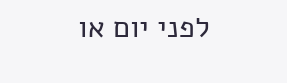לפני יום או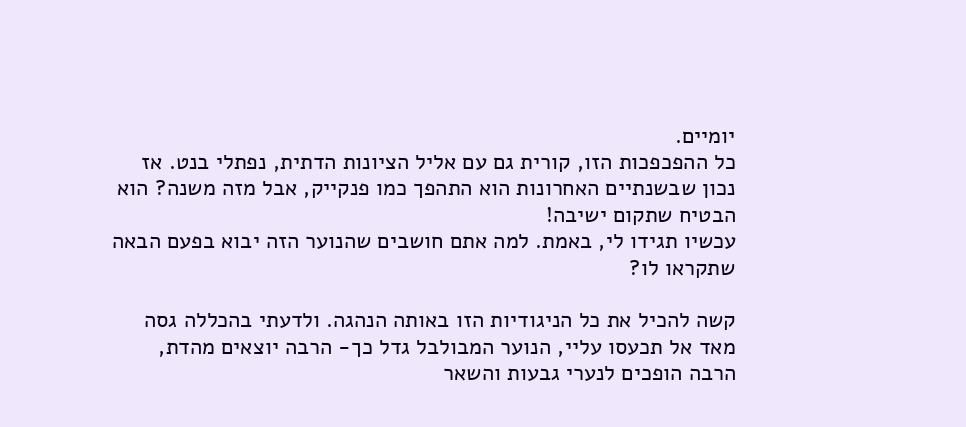יומיים.
כל ההפכפכות הזו, קורית גם עם אליל הציונות הדתית, נפתלי בנט. אז נכון שבשנתיים האחרונות הוא התהפך כמו פנקייק, אבל מזה משנה? הוא הבטיח שתקום ישיבה!
עכשיו תגידו לי, באמת. למה אתם חושבים שהנוער הזה יבוא בפעם הבאה שתקראו לו?

קשה להכיל את כל הניגודיות הזו באותה הנהגה. ולדעתי בהכללה גסה מאד אל תכעסו עליי, הנוער המבולבל גדל כך- הרבה יוצאים מהדת, הרבה הופכים לנערי גבעות והשאר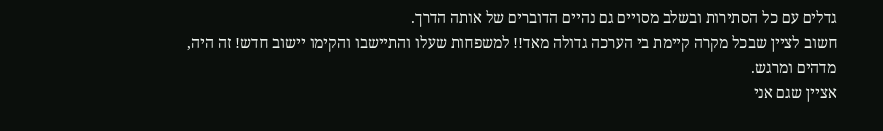גדלים עם כל הסתירות ובשלב מסויים גם נהיים הדוברים של אותה הדרך.
חשוב לציין שבכל מקרה קיימת בי הערכה גדולה מאד!! למשפחות שעלו והתיישבו והקימו יישוב חדש! זה היה,
מדהים ומרגש.
אציין שגם אני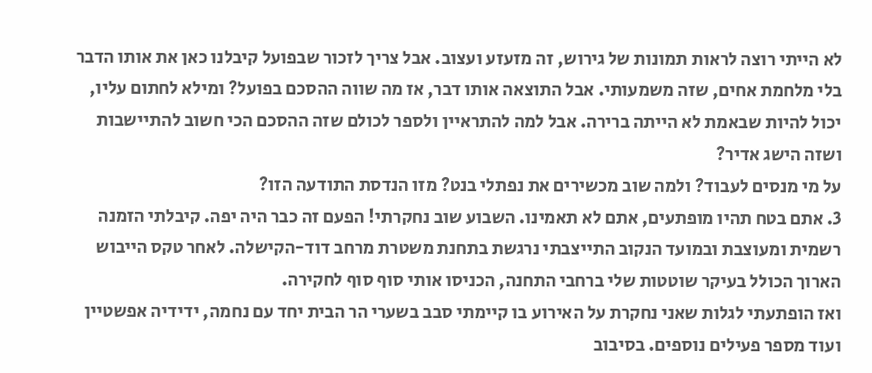לא הייתי רוצה לראות תמונות של גירוש, זה מזעזע ועצוב. אבל צריך לזכור שבפועל קיבלנו כאן את אותו הדבר בלי מלחמת אחים, שזה משמעותי. אבל התוצאה אותו דבר, אז מה שווה ההסכם בפועל? ומילא לחתום עליו, יכול להיות שבאמת לא הייתה ברירה. אבל למה להתראיין ולספר לכולם שזה ההסכם הכי חשוב להתיישבות ושזה הישג אדיר?
על מי מנסים לעבוד? ולמה שוב מכשירים את נפתלי בנט? מזו הנדסת התודעה הזו?
3. אתם בטח תהיו מופתעים, אתם לא תאמינו. השבוע שוב נחקרתי! הפעם זה כבר היה יפה. קיבלתי הזמנה רשמית ומעוצבת ובמועד הנקוב התייצבתי נרגשת בתחנת משטרת מרחב דוד-הקישלה. לאחר טקס הייבוש הארוך הכולל בעיקר שוטטות שלי ברחבי התחנה, הכניסו אותי סוף סוף לחקירה.
ואז הופתעתי לגלות שאני נחקרת על האירוע בו קיימתי סבב בשערי הר הבית יחד עם נחמה, ידידיה אפשטיין ועוד מספר פעילים נוספים. בסיבוב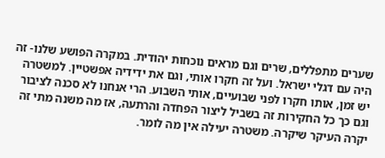שערים מתפללים, שרים וגם מראים נוכחות יהודית. במקרה הפושע שלנו- זה היה עם דגלי ישראל. ועל זה חקרו אותי, וגם את ידידיה אפשטיין. למשטרה יש זמן, אותו חקרו לפני שבועיים, אותי השבוע. הרי אנחנו לא סכנה לציבור וגם כך כל החקירות זה בשביל ליצור הפחדה והרתעה, אז מה משנה מתי זה יקרה העיקר שיקרה. משטרה יעילה אין מה לומר.